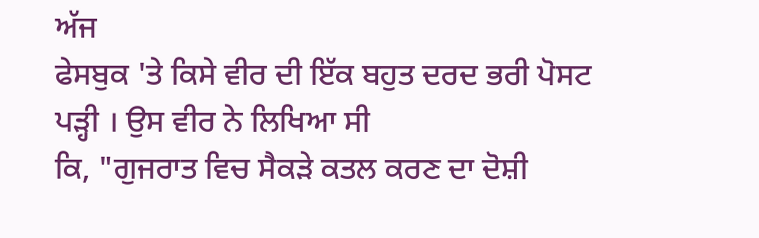ਅੱਜ
ਫੇਸਬੁਕ 'ਤੇ ਕਿਸੇ ਵੀਰ ਦੀ ਇੱਕ ਬਹੁਤ ਦਰਦ ਭਰੀ ਪੋਸਟ ਪੜ੍ਹੀ । ਉਸ ਵੀਰ ਨੇ ਲਿਖਿਆ ਸੀ
ਕਿ, "ਗੁਜਰਾਤ ਵਿਚ ਸੈਕੜੇ ਕਤਲ ਕਰਣ ਦਾ ਦੋਸ਼ੀ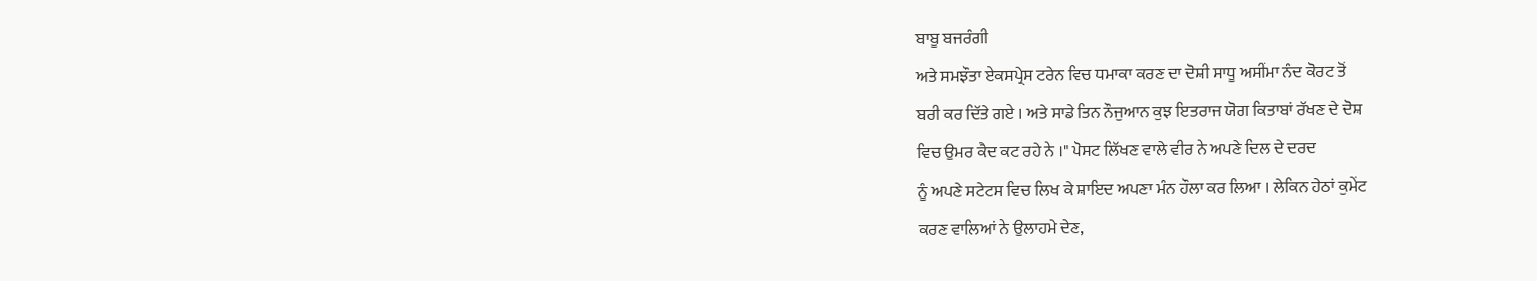ਬਾਬੂ ਬਜਰੰਗੀ
ਅਤੇ ਸਮਝੌਤਾ ਏਕਸਪ੍ਰੇਸ ਟਰੇਨ ਵਿਚ ਧਮਾਕਾ ਕਰਣ ਦਾ ਦੋਸ਼ੀ ਸਾਧੂ ਅਸੀਂਮਾ ਨੰਦ ਕੋਰਟ ਤੋਂ
ਬਰੀ ਕਰ ਦਿੱਤੇ ਗਏ । ਅਤੇ ਸਾਡੇ ਤਿਨ ਨੌਜੁਆਨ ਕੁਝ ਇਤਰਾਜ ਯੋਗ ਕਿਤਾਬਾਂ ਰੱਖਣ ਦੇ ਦੋਸ਼
ਵਿਚ ਉਮਰ ਕੈਦ ਕਟ ਰਹੇ ਨੇ ।" ਪੋਸਟ ਲਿੱਖਣ ਵਾਲੇ ਵੀਰ ਨੇ ਅਪਣੇ ਦਿਲ ਦੇ ਦਰਦ
ਨੂੰ ਅਪਣੇ ਸਟੇਟਸ ਵਿਚ ਲਿਖ ਕੇ ਸ਼ਾਇਦ ਅਪਣਾ ਮੰਨ ਹੌਲਾ ਕਰ ਲਿਆ । ਲੇਕਿਨ ਹੇਠਾਂ ਕੁਮੇਂਟ
ਕਰਣ ਵਾਲਿਆਂ ਨੇ ਉਲਾਹਮੇ ਦੇਣ,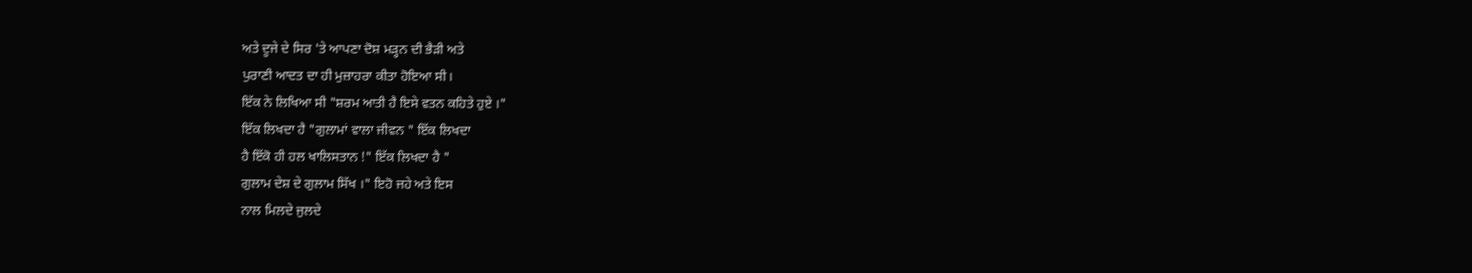ਅਤੇ ਦੂਜੇ ਦੇ ਸਿਰ 'ਤੇ ਆਪਣਾ ਦੋਸ਼ ਮੜ੍ਹਨ ਦੀ ਭੈੜੀ ਅਤੇ
ਪੁਰਾਣੀ ਆਦਤ ਦਾ ਹੀ ਮੁਜ਼ਾਹਰਾ ਕੀਤਾ ਹੋਇਆ ਸੀ।
ਇੱਕ ਨੇ ਲਿਖਿਆ ਸੀ "ਸ਼ਰਮ ਆਤੀ ਹੈ ਇਸੇ ਵਤਨ ਕਹਿਤੇ ਹੁਏ ।"
ਇੱਕ ਲਿਖਦਾ ਹੈ "ਗੁਲਾਮਾਂ ਵਾਲਾ ਜੀਵਨ " ਇੱਕ ਲਿਖਦਾ
ਹੈ ਇੱਕੋ ਹੀ ਹਲ ਖਾਲਿਸਤਾਨ !" ਇੱਕ ਲਿਖਦਾ ਹੈ "
ਗੁਲਾਮ ਦੇਸ਼ ਦੇ ਗੁਲਾਮ ਸਿੱਖ ।" ਇਹੋ ਜਹੇ ਅਤੇ ਇਸ
ਨਾਲ ਮਿਲਦੇ ਜੁਲਦੇ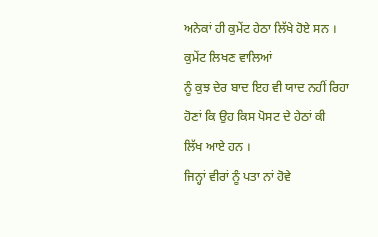ਅਨੇਕਾਂ ਹੀ ਕੁਮੇਂਟ ਹੇਠਾ ਲਿੱਖੇ ਹੋਏ ਸਨ । ਕੁਮੇਂਟ ਲਿਖਣ ਵਾਲਿਆਂ
ਨੂੰ ਕੁਝ ਦੇਰ ਬਾਦ ਇਹ ਵੀ ਯਾਦ ਨਹੀਂ ਰਿਹਾ ਹੋਣਾਂ ਕਿ ਉਹ ਕਿਸ ਪੋਸਟ ਦੇ ਹੇਠਾਂ ਕੀ
ਲਿੱਖ ਆਏ ਹਨ ।
ਜਿਨ੍ਹਾਂ ਵੀਰਾਂ ਨੂੰ ਪਤਾ ਨਾਂ ਹੋਵੇ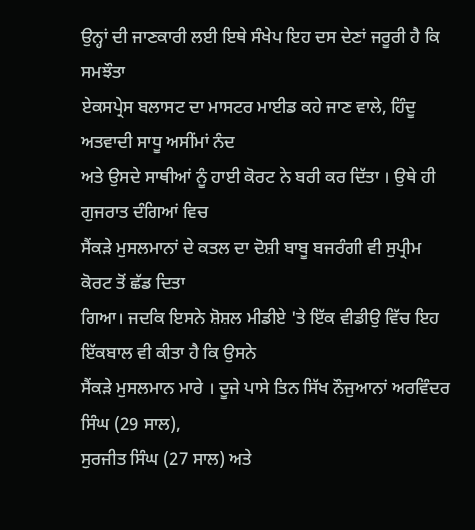ਉਨ੍ਹਾਂ ਦੀ ਜਾਣਕਾਰੀ ਲਈ ਇਥੇ ਸੰਖੇਪ ਇਹ ਦਸ ਦੇਣਾਂ ਜਰੂਰੀ ਹੈ ਕਿ ਸਮਝੌਤਾ
ਏਕਸਪ੍ਰੇਸ ਬਲਾਸਟ ਦਾ ਮਾਸਟਰ ਮਾਈਡ ਕਹੇ ਜਾਣ ਵਾਲੇ, ਹਿੰਦੂ ਅਤਵਾਦੀ ਸਾਧੂ ਅਸੀਂਮਾਂ ਨੰਦ
ਅਤੇ ਉਸਦੇ ਸਾਥੀਆਂ ਨੂੰ ਹਾਈ ਕੋਰਟ ਨੇ ਬਰੀ ਕਰ ਦਿੱਤਾ । ਉਥੇ ਹੀ ਗੁਜਰਾਤ ਦੰਗਿਆਂ ਵਿਚ
ਸੈਂਕੜੇ ਮੁਸਲਮਾਨਾਂ ਦੇ ਕਤਲ ਦਾ ਦੋਸ਼ੀ ਬਾਬੂ ਬਜਰੰਗੀ ਵੀ ਸੁਪ੍ਰੀਮ ਕੋਰਟ ਤੋਂ ਛੱਡ ਦਿਤਾ
ਗਿਆ। ਜਦਕਿ ਇਸਨੇ ਸ਼ੋਸ਼ਲ ਮੀਡੀਏ 'ਤੇ ਇੱਕ ਵੀਡੀਉ ਵਿੱਚ ਇਹ ਇੱਕਬਾਲ ਵੀ ਕੀਤਾ ਹੈ ਕਿ ਉਸਨੇ
ਸੈਂਕੜੇ ਮੁਸਲਮਾਨ ਮਾਰੇ । ਦੂਜੇ ਪਾਸੇ ਤਿਨ ਸਿੱਖ ਨੌਜੁਆਨਾਂ ਅਰਵਿੰਦਰ ਸਿੰਘ (29 ਸਾਲ),
ਸੁਰਜੀਤ ਸਿੰਘ (27 ਸਾਲ) ਅਤੇ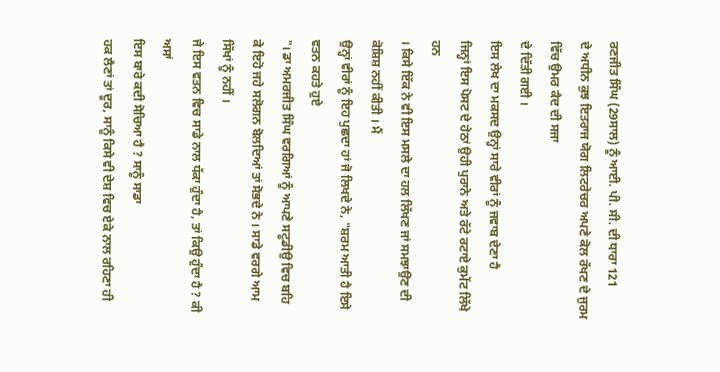ਰਣਜੀਤ ਸਿੰਘ (29ਸਾਲ) ਨੂੰ ਆਈ. ਪੀ. ਸੀ. ਦੀ ਧਾਰਾ 121
ਦੇ ਅਧੀਨ ਕੁਝ ਇਤਰਾਜ ਯੋਗ ਲਿਟਰੇਚਰ ਅਪਣੇ ਕੋਲ ਰੱਖਣ ਦੇ ਜੁਰਮ ਵਿੱਚ ਉਮਰ ਕੈਦ ਦੀ ਸਜਾ
ਦੇ ਦਿੱਤੀ ਗਈ ।
ਇਸ ਲੇਖ ਦਾ ਮਕਸਦ ਉਨ੍ਹਾਂ ਸਾਰੇ ਵੀਰਾਂ ਨੂੰ ਜਵਾਬ ਦੇਣਾ ਹੈ
ਜਿਨ੍ਹਾਂ ਇਸ ਪੋਸਟ ਦੇ ਹੇਠਾਂ ਉਹੀ ਪੁਰਾਨੇ ਅਤੇ ਰੱਟੇ ਰਟਾਏ ਕੁਮੇਂਟ ਲਿੱਖੇ ਹਨ
। ਕਿਸੇ ਇੱਕ ਨੇ ਵੀ ਇਸ ਮਸਲੇ ਦਾ ਹਲ ਲਿੱਖਣ ਜਾਂ ਸਮਝਾਉਣ ਦੀ ਕੋਸ਼ਿਸ਼ ਨਹੀਂ ਕੀਤੀ । ਮੈਂ
ਉਨ੍ਹਾਂ ਵੀਰਾਂ ਨੂੰ ਇਹ ਪੁਛਦਾ ਹਾਂ ਜੋ ਲਿਖਦੇ ਨੇ, "ਸ਼ਰਮ ਆਤੀ ਹੈ ਇਸੇ ਵਤਨ ਕਹਤੇ ਹੁਏ
"। ਡਾ ਅਮਰਜੀਤ ਸਿੰਘ ਵਰਗਿਆਂ ਨੂੰ ਆਪਣੇ ਸਟੂਡੀਉ ਵਿਚ ਬਹਿ
ਕੇ ਇਹੋ ਜਹੇ ਸਲੋਗਨ ਬੋਲਦਿਆਂ ਤਾਂ ਸੋਭਦੇ ਨੇ । ਸਾਡੇ ਵਰਗੇ ਆਮ ਸਿੱਖਾਂ ਨੂੰ ਨਹੀਂ ।
ਜੇ ਇਸ ਵਤਨ ਵਿਚ ਸਾਡੇ ਨਾਲ ਧੱਕਾ ਹੁੰਦਾ ਹੈ, ਤਾਂ ਕਿਉ ਹੁੰਦਾ ਹੈ ? ਕੀ ਅਸਾਂ
ਇਸ ਬਾਰੇ ਕਦੀ ਸੋਚਿਆ ਹੈ ? ਸਾਨੂੰ ਸਾਡਾ
ਹਕ ਲੈਣਾਂ ਤਾਂ ਦੂਰ, ਸਾਨੂੰ ਕਿਸੇ ਵੀ ਦੇਸ਼ ਵਿਚ ਏਕੇ ਨਾਲ ਰਹਿਣਾ ਹੀ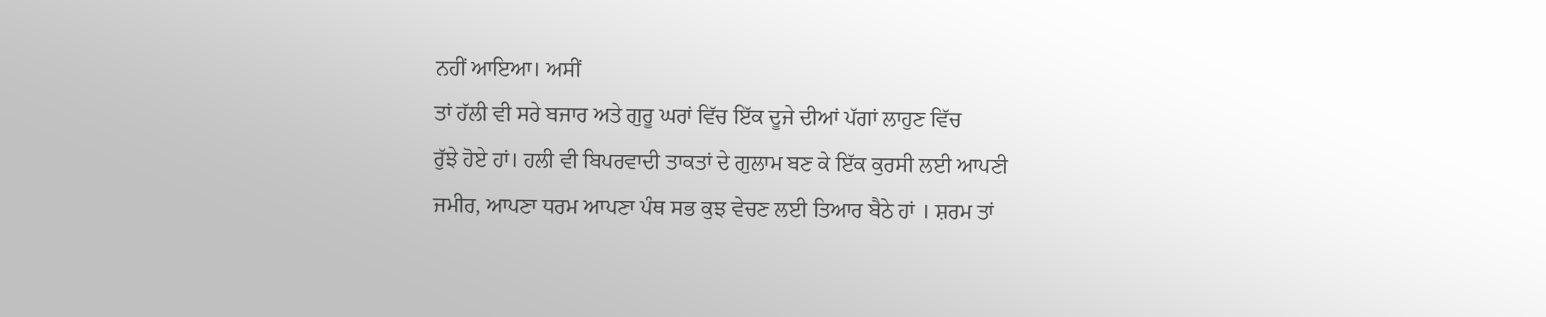ਨਹੀਂ ਆਇਆ। ਅਸੀਂ
ਤਾਂ ਹੱਲੀ ਵੀ ਸਰੇ ਬਜਾਰ ਅਤੇ ਗੁਰੂ ਘਰਾਂ ਵਿੱਚ ਇੱਕ ਦੂਜੇ ਦੀਆਂ ਪੱਗਾਂ ਲਾਹੁਣ ਵਿੱਚ
ਰੁੱਝੇ ਹੋਏ ਹਾਂ। ਹਲੀ ਵੀ ਬਿਪਰਵਾਦੀ ਤਾਕਤਾਂ ਦੇ ਗੁਲਾਮ ਬਣ ਕੇ ਇੱਕ ਕੁਰਸੀ ਲਈ ਆਪਣੀ
ਜਮੀਰ, ਆਪਣਾ ਧਰਮ ਆਪਣਾ ਪੰਥ ਸਭ ਕੁਝ ਵੇਚਣ ਲਈ ਤਿਆਰ ਬੈਠੇ ਹਾਂ । ਸ਼ਰਮ ਤਾਂ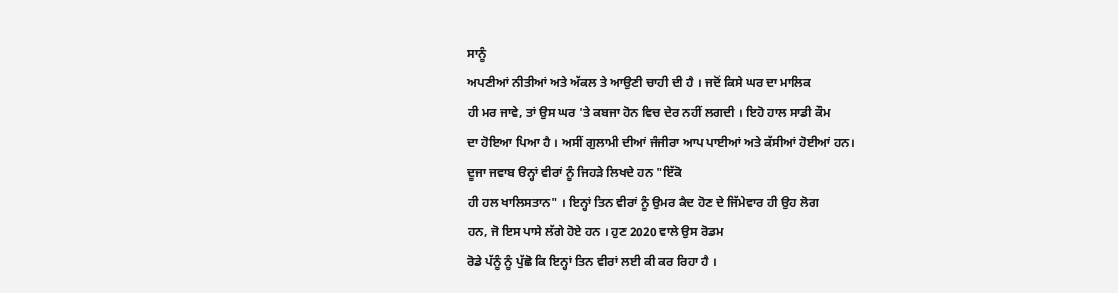ਸਾਨੂੰ
ਅਪਣੀਆਂ ਨੀਤੀਆਂ ਅਤੇ ਅੱਕਲ ਤੇ ਆਉਣੀ ਚਾਹੀ ਦੀ ਹੈ । ਜਦੋਂ ਕਿਸੇ ਘਰ ਦਾ ਮਾਲਿਕ
ਹੀ ਮਰ ਜਾਵੇ, ਤਾਂ ਉਸ ਘਰ 'ਤੇ ਕਬਜਾ ਹੋਨ ਵਿਚ ਦੇਰ ਨਹੀਂ ਲਗਦੀ । ਇਹੋ ਹਾਲ ਸਾਡੀ ਕੌਮ
ਦਾ ਹੋਇਆ ਪਿਆ ਹੈ । ਅਸੀਂ ਗੁਲਾਮੀ ਦੀਆਂ ਜੰਜੀਰਾ ਆਪ ਪਾਈਆਂ ਅਤੇ ਕੱਸੀਆਂ ਹੋਈਆਂ ਹਨ।
ਦੂਜਾ ਜਵਾਬ ੳਨ੍ਹਾਂ ਵੀਰਾਂ ਨੂੰ ਜਿਹੜੇ ਲਿਖਦੇ ਹਨ "ਇੱਕੋ
ਹੀ ਹਲ ਖਾਲਿਸਤਾਨ" । ਇਨ੍ਹਾਂ ਤਿਨ ਵੀਰਾਂ ਨੂੰ ਉਮਰ ਕੈਦ ਹੋਣ ਦੇ ਜਿੱਮੇਵਾਰ ਹੀ ਉਹ ਲੋਗ
ਹਨ, ਜੋ ਇਸ ਪਾਸੇ ਲੱਗੇ ਹੋਏ ਹਨ । ਹੁਣ 2020 ਵਾਲੇ ਉਸ ਰੋਡਮ
ਰੋਡੇ ਪੱਨੂੰ ਨੂੰ ਪੁੱਛੋ ਕਿ ਇਨ੍ਹਾਂ ਤਿਨ ਵੀਰਾਂ ਲਈ ਕੀ ਕਰ ਰਿਹਾ ਹੈ ।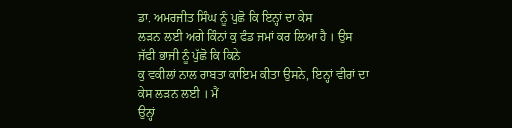ਡਾ. ਅਮਰਜੀਤ ਸਿੰਘ ਨੂੰ ਪੁਛੋ ਕਿ ਇਨ੍ਹਾਂ ਦਾ ਕੇਸ
ਲੜਨ ਲਈ ਅਗੇ ਕਿੰਨਾਂ ਕੁ ਫੰਡ ਜਮਾਂ ਕਰ ਲਿਆ ਹੈ । ਉਸ ਜੱਫੀ ਭਾਜੀ ਨੂੰ ਪੁੱਛੋ ਕਿ ਕਿਨੇ
ਕੁ ਵਕੀਲਾਂ ਨਾਲ ਰਾਬਤਾ ਕਾਇਮ ਕੀਤਾ ਉਸਨੇ, ਇਨ੍ਹਾਂ ਵੀਰਾਂ ਦਾ ਕੇਸ ਲੜਨ ਲਈ । ਮੈਂ
ਉਨ੍ਹਾਂ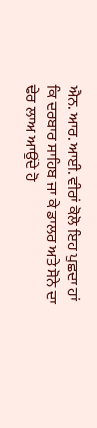ਐਨ. ਆਰ. ਆਈ. ਵੀਰਾਂ ਕੋਲੋ ਇਹ ਪੁਛਦਾ ਹਾਂ
ਕਿ ਦਰਬਾਰ ਸਾਹਿਬ ਜਾ ਕੇ ਡਾਲਰ ਅਤੇ ਸੋਨੇ ਦਾ ਢੇਰ ਲਾਅ ਆਉਂਦੇ ਹੋ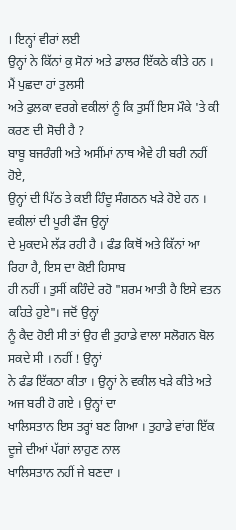। ਇਨ੍ਹਾਂ ਵੀਰਾਂ ਲਈ
ਉਨ੍ਹਾਂ ਨੇ ਕਿੱਨਾਂ ਕੁ ਸੋਨਾਂ ਅਤੇ ਡਾਲਰ ਇੱਕਠੇ ਕੀਤੇ ਹਨ । ਮੈਂ ਪੁਛਦਾ ਹਾਂ ਤੁਲਸੀ
ਅਤੇ ਫੁਲਕਾ ਵਰਗੇ ਵਕੀਲਾਂ ਨੂੰ ਕਿ ਤੁਸੀਂ ਇਸ ਮੌਕੇ 'ਤੇ ਕੀ ਕਰਣ ਦੀ ਸੋਚੀ ਹੈ ?
ਬਾਬੂ ਬਜਰੰਗੀ ਅਤੇ ਅਸੀਂਮਾਂ ਨਾਥ ਐਵੇ ਹੀ ਬਰੀ ਨਹੀਂ ਹੋਏ,
ਉਨ੍ਹਾਂ ਦੀ ਪਿੱਠ ਤੇ ਕਈ ਹਿੰਦੂ ਸੰਗਠਨ ਖੜੇ ਹੋਏ ਹਨ । ਵਕੀਲਾਂ ਦੀ ਪੂਰੀ ਫੌਜ ਉਨ੍ਹਾਂ
ਦੇ ਮੁਕਦਮੇ ਲੱੜ ਰਹੀ ਹੈ । ਫੰਡ ਕਿਥੋਂ ਅਤੇ ਕਿੱਨਾਂ ਆ ਰਿਹਾ ਹੈ, ਇਸ ਦਾ ਕੋਈ ਹਿਸਾਬ
ਹੀ ਨਹੀਂ । ਤੁਸੀਂ ਕਹਿੰਦੇ ਰਹੋ "ਸ਼ਰਮ ਆਤੀ ਹੈ ਇਸੇ ਵਤਨ ਕਹਿਤੇ ਹੁਏ"। ਜਦੋਂ ਉਨ੍ਹਾਂ
ਨੂੰ ਕੈਦ ਹੋਈ ਸੀ ਤਾਂ ਉਹ ਵੀ ਤੁਹਾਡੇ ਵਾਲਾ ਸਲੋਗਨ ਬੋਲ ਸਕਦੇ ਸੀ । ਨਹੀਂ ! ਉਨ੍ਹਾਂ
ਨੇ ਫੰਡ ਇੱਕਠਾ ਕੀਤਾ । ਉਨ੍ਹਾਂ ਨੇ ਵਕੀਲ ਖੜੇ ਕੀਤੇ ਅਤੇ ਅਜ ਬਰੀ ਹੋ ਗਏ । ਉਨ੍ਹਾਂ ਦਾ
ਖਾਲਿਸਤਾਨ ਇਸ ਤਰ੍ਹਾਂ ਬਣ ਗਿਆ । ਤੁਹਾਡੇ ਵਾਂਗ ਇੱਕ ਦੂਜੇ ਦੀਆਂ ਪੱਗਾਂ ਲਾਹੁਣ ਨਾਲ
ਖਾਲਿਸਤਾਨ ਨਹੀਂ ਜੇ ਬਣਦਾ ।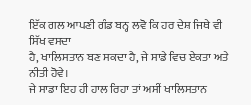ਇੱਕ ਗਲ ਆਪਣੀ ਗੰਡ ਬਨ੍ਹ ਲਵੋ ਕਿ ਹਰ ਦੇਸ਼ ਜਿਥੇ ਵੀ ਸਿੱਖ ਵਸਦਾ
ਹੈ, ਖਾਲਿਸਤਾਨ ਬਣ ਸਕਦਾ ਹੈ, ਜੇ ਸਾਡੇ ਵਿਚ ਏਕਤਾ ਅਤੇ ਨੀਤੀ ਹੋਵੇ।
ਜੇ ਸਾਡਾ ਇਹ ਹੀ ਹਾਲ ਰਿਹਾ ਤਾਂ ਅਸੀਂ ਖਾਲਿਸਤਾਨ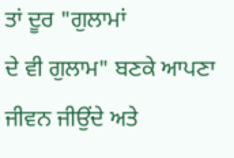ਤਾਂ ਦੂਰ "ਗੁਲਾਮਾਂ
ਦੇ ਵੀ ਗੁਲਾਮ" ਬਣਕੇ ਆਪਣਾ ਜੀਵਨ ਜੀਉਂਦੇ ਅਤੇ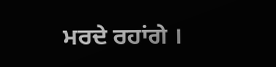ਮਰਦੇ ਰਹਾਂਗੇ ।